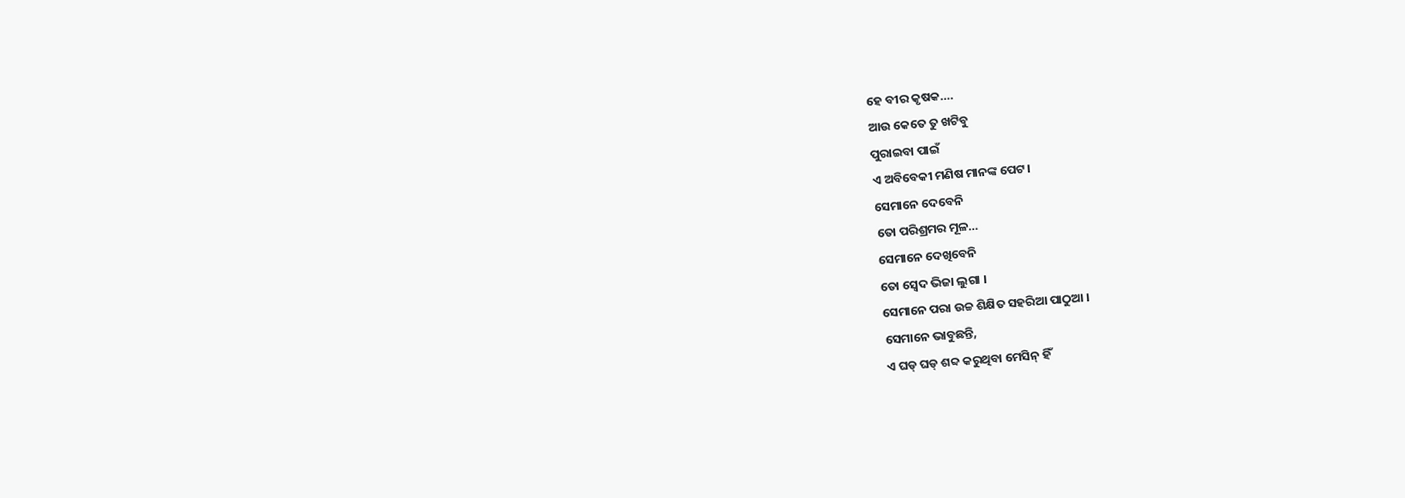ହେ ବୀର କୃଷକ….
ଆଉ କେତେ ତୁ ଖଟିବୁ
ପୁରାଇବା ପାଇଁ
ଏ ଅବିବେକୀ ମଣିଷ ମାନଙ୍କ ପେଟ।
ସେମାନେ ଦେବେନି
ତୋ ପରିଶ୍ରମର ମୂଳ…
ସେମାନେ ଦେଖିବେନି
ତୋ ସ୍ଵେଦ ଭିଜା ଲୁଗା ।
ସେମାନେ ପରା ଉଚ୍ଚ ଶିକ୍ଷିତ ସହରିଆ ପାଠୁଆ ।
ସେମାନେ ଭାବୁଛନ୍ତି,
ଏ ଘଡ୍ ଘଡ୍ ଶବ୍ଦ କରୁଥିବା ମେସିନ୍ ହିଁ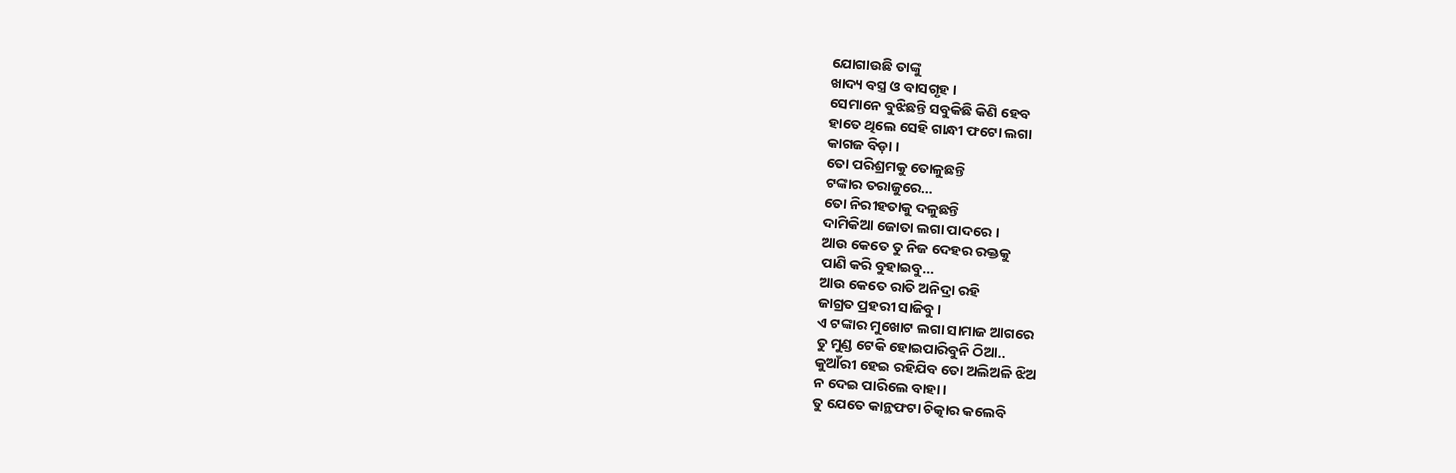ଯୋଗାଉଛି ତାଙ୍କୁ
ଖାଦ୍ୟ ବସ୍ତ୍ର ଓ ବାସଗୃହ ।
ସେମାନେ ବୁଝିଛନ୍ତି ସବୁକିଛି କିଣି ହେବ
ହାତେ ଥିଲେ ସେହି ଗାନ୍ଧୀ ଫଟୋ ଲଗା
କାଗଜ ବିଡ଼ା ।
ତୋ ପରିଶ୍ରମକୁ ତୋଳୁଛନ୍ତି
ଟଙ୍କାର ତରାଜୁରେ…
ତୋ ନିରୀହତାକୁ ଦଳୁଛନ୍ତି
ଦାମିକିଆ ଜୋତା ଲଗା ପାଦରେ ।
ଆଉ କେତେ ତୁ ନିଜ ଦେହର ରକ୍ତକୁ
ପାଣି କରି ବୁହାଇବୁ…
ଆଉ କେତେ ରାତି ଅନିଦ୍ରା ରହି
ଜାଗ୍ରତ ପ୍ରହରୀ ସାଜିବୁ ।
ଏ ଟଙ୍କାର ମୁଖୋଟ ଲଗା ସାମାଜ ଆଗରେ
ତୁ ମୁଣ୍ଡ ଟେକି ହୋଇପାରିବୁନି ଠିଆ..
କୁଆଁରୀ ହେଇ ରହିଯିବ ତୋ ଅଲିଅଳି ଝିଅ
ନ ଦେଇ ପାରିଲେ ବାହା ।
ତୁ ଯେତେ କାନ୍ଥଫଟା ଚିତ୍କାର କଲେବି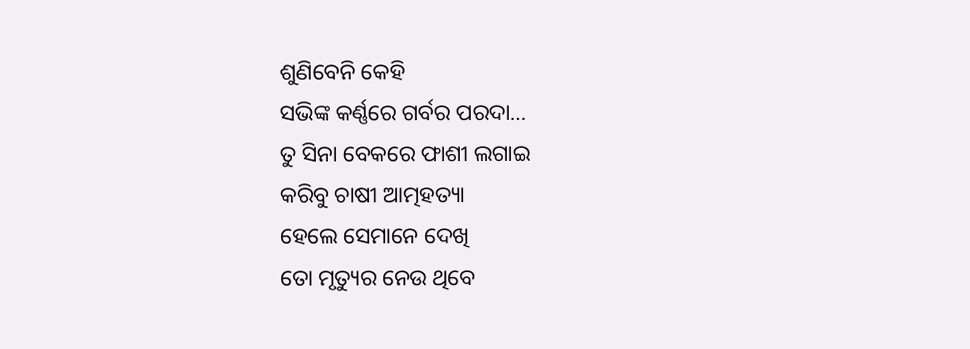ଶୁଣିବେନି କେହି
ସଭିଙ୍କ କର୍ଣ୍ଣରେ ଗର୍ବର ପରଦା…
ତୁ ସିନା ବେକରେ ଫାଶୀ ଲଗାଇ
କରିବୁ ଚାଷୀ ଆତ୍ମହତ୍ୟା
ହେଲେ ସେମାନେ ଦେଖି
ତୋ ମୃତ୍ୟୁର ନେଉ ଥିବେ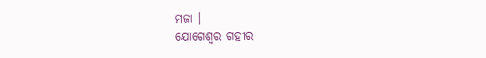ମଜା ।
ଯୋଗେଶ୍ୱର ଗହୀର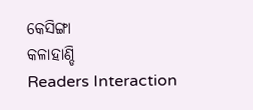କେସିଙ୍ଗା
କଳାହାଣ୍ଡି
Readers Interaction